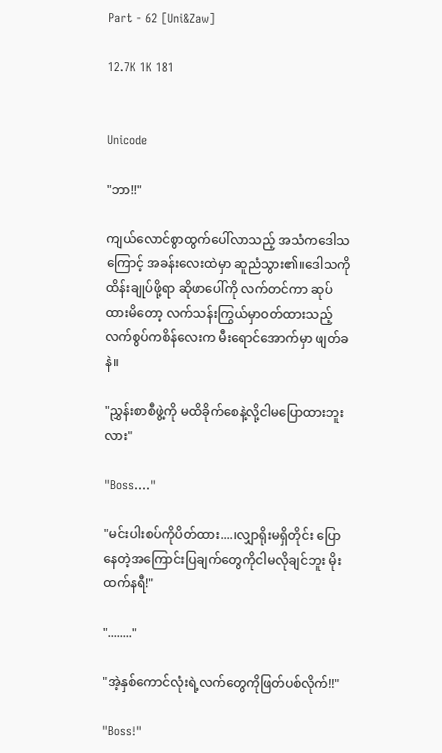Part - 62 [Uni&Zaw]

12.7K 1K 181


Unicode

"ဘာ!!"

ကျယ်လောင်စွာထွက်ပေါ်လာသည့် အသံကဒေါသကြောင့် အခန်းလေးထဲမှာ ဆူညံသွား၏။ဒေါသကိုထိန်းချုပ်ဖို့ရာ ဆိုဖာပေါ်ကို လက်တင်ကာ ဆုပ်ထားမိတော့ လက်သန်းကြွယ်မှာဝတ်ထားသည့်လက်စွပ်ကစိန်လေးက မီးရောင်အောက်မှာ ဖျတ်ခနဲ။

"ညွှန်းစာစီဖွဲ့ကို မထိခိုက်စေနဲ့လို့ငါမပြောထားဘူးလား"

"Boss...."

"မင်းပါးစပ်ကိုပိတ်ထား....၊လျှာရိုးမရှိတိုင်း ပြောနေတဲ့အကြောင်းပြချက်တွေကိုငါမလိုချင်ဘူး မိုးထက်နရီ!"

"........"

"အဲ့နှစ်ကောင်လုံးရဲ့လက်တွေကိုဖြတ်ပစ်လိုက်!!"

"Boss!"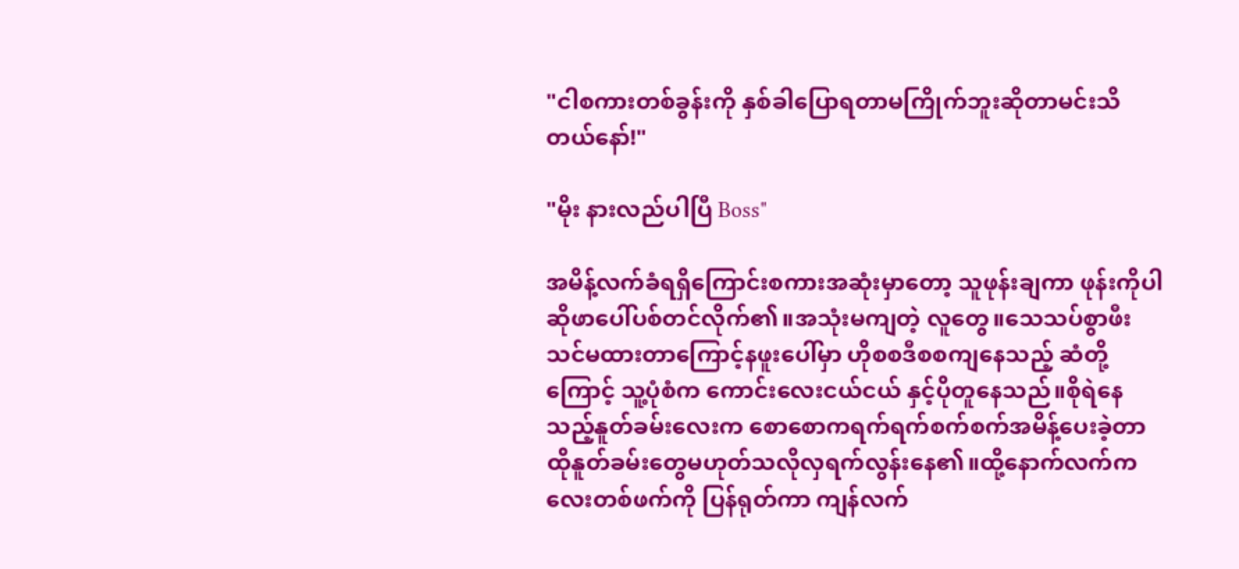"ငါစကားတစ်ခွန်းကို နှစ်ခါပြောရတာမကြိုက်ဘူးဆိုတာမင်းသိတယ်နော်!"

"မိုး နားလည်ပါပြီ Boss"

အမိန့်လက်ခံရရှိကြောင်းစကားအဆုံးမှာတော့ သူဖုန်းချကာ ဖုန်းကိုပါ ဆိုဖာပေါ်ပစ်တင်လိုက်၏။အသုံးမကျတဲ့ လူတွေ။သေသပ်စွာဖီးသင်မထားတာကြောင့်နဖူးပေါ်မှာ ဟိုစစဒီစစကျနေသည့် ဆံတို့ကြောင့် သူ့ပုံစံက ကောင်းလေးငယ်ငယ် နှင့်ပိုတူနေသည်။စိုရဲနေသည့်နူတ်ခမ်းလေးက စောစောကရက်ရက်စက်စက်အမိန့်ပေးခဲ့တာ ထိုနူတ်ခမ်းတွေမဟုတ်သလိုလှရက်လွန်းနေ၏။ထို့နောက်လက်ကလေးတစ်ဖက်ကို ပြန်ရုတ်ကာ ကျန်လက်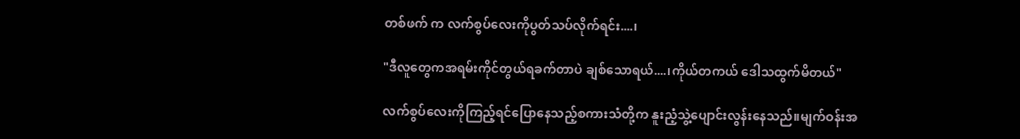တစ်ဖက် က လက်စွပ်လေးကိုပွတ်သပ်လိုက်ရင်း....၊

"ဒီလူတွေကအရမ်းကိုင်တွယ်ရခက်တာပဲ ချစ်သောရယ်....၊ကိုယ်တကယ် ဒေါသထွက်မိတယ်"

လက်စွပ်လေးကိုကြည့်ရင်ပြောနေသည့်စကားသံတို့က နူးညံ့သွဲ့ပျောင်းလွန်းနေသည်။မျက်ဝန်းအ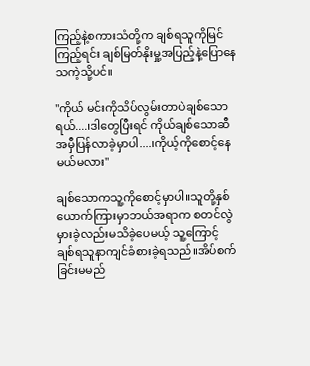ကြည့်နဲ့စကားသံတို့က ချစ်ရသူကိုမြင်ကြည့်ရင်း ချစ်မြတ်နိုးမှု့အပြည့်နဲ့ပြောနေသကဲ့သို့ပင်။

"ကိုယ် မင်းကိုသိပ်လွမ်းတာပဲချစ်သောရယ်....၊ဒါတွေပြီးရင် ကိုယ်ချစ်သောဆီအမှီပြန်လာခဲ့မှာပါ....၊ကိုယ့်ကိုစောင့်နေမယ်မလား"

ချစ်သောကသူ့ကိုစောင့်မှာပါ။သူတို့နှစ်ယောက်ကြားမှာဘယ်အရာက စတင်လွဲမှားခဲ့လည်းမသိခဲ့ပေမယ့် သူ့ကြောင့် ချစ်ရသူနာကျင်ခံစားခဲ့ရသည်။အိပ်စက်ခြင်းမမည်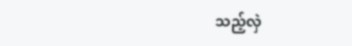သည့်လှဲ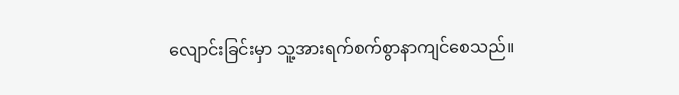လျောင်းခြင်းမှာ သူ့အားရက်စက်စွာနာကျင်စေသည်။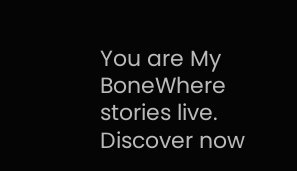You are My BoneWhere stories live. Discover now